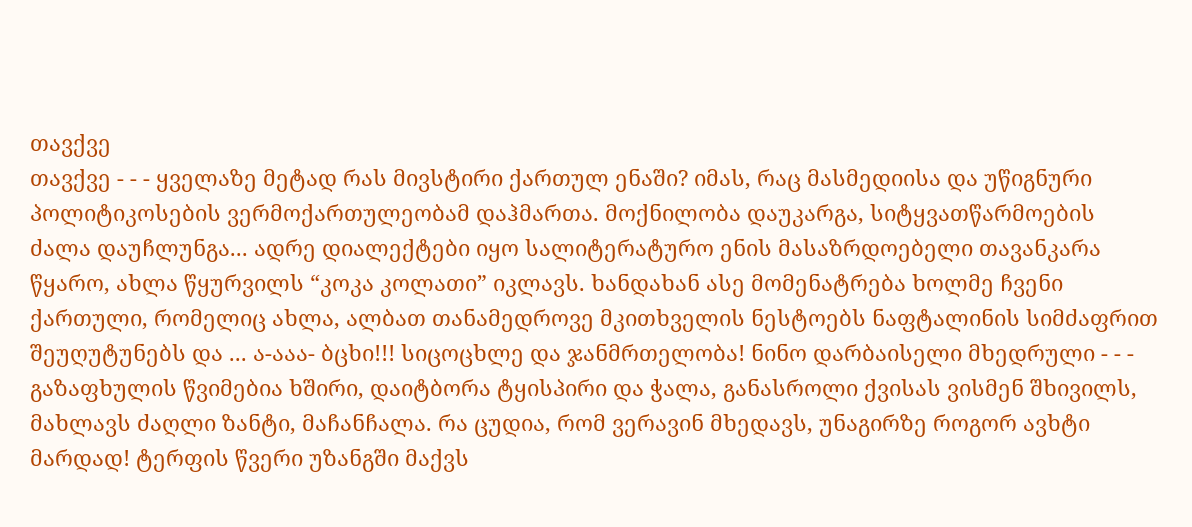თავქვე
თავქვე - - - ყველაზე მეტად რას მივსტირი ქართულ ენაში? იმას, რაც მასმედიისა და უწიგნური პოლიტიკოსების ვერმოქართულეობამ დაჰმართა. მოქნილობა დაუკარგა, სიტყვათწარმოების ძალა დაუჩლუნგა... ადრე დიალექტები იყო სალიტერატურო ენის მასაზრდოებელი თავანკარა წყარო, ახლა წყურვილს “კოკა კოლათი” იკლავს. ხანდახან ასე მომენატრება ხოლმე ჩვენი ქართული, რომელიც ახლა, ალბათ თანამედროვე მკითხველის ნესტოებს ნაფტალინის სიმძაფრით შეუღუტუნებს და ... ა-ააა- ბცხი!!! სიცოცხლე და ჯანმრთელობა! ნინო დარბაისელი მხედრული - - - გაზაფხულის წვიმებია ხშირი, დაიტბორა ტყისპირი და ჭალა, განასროლი ქვისას ვისმენ შხივილს, მახლავს ძაღლი ზანტი, მაჩანჩალა. რა ცუდია, რომ ვერავინ მხედავს, უნაგირზე როგორ ავხტი მარდად! ტერფის წვერი უზანგში მაქვს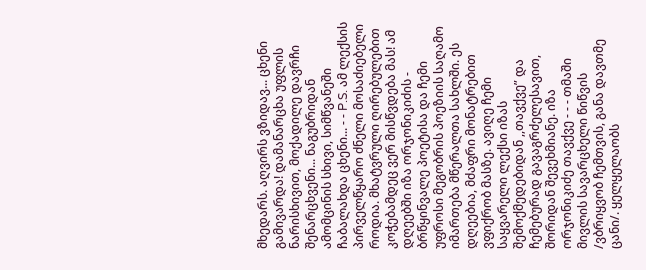მხედარს. აღვირს ვზიდავ... ცხენი გამივარდა! დამანარცხა უფლის ნარისხივით, მოქადილე დავრჩი შენარცხვენი... ნაგუბრიდან ამომცინის სხივი, სიმწვანეში ჩაბალახდა ცხენი... - - P.S. ამ ლექსის პირველწყარო ძნელი მოსაძიებელი როდია. მხატვრული ღირებულებით კოჭებამდეც ვერ მისწვდება მას! ამ დღეებში იზა ორჯონიკიძის - ბრწყინვალე პოეტისა და ჩემი უფროსი მეგობრის პოეზიის საღამო იმართება მწერალთა სახლში. ეს დღეებია, მძაფრი მონატრებით ვფიქრობ მასზე. ავიღე ჩემი საყვარელი ლექსი იზას შემოქმედებიდან ,,თავქვე” და ჩემებურად გავაგრძელესავით, შორიდან შევეხმიანე. იზა ორჯონიკიძე თავქვე - - - თმაში მივლის სავარცხელი წიწვის /ვბრიყვობ ჩემთვის, განა დავთმე ცანი/. ყელყელაობს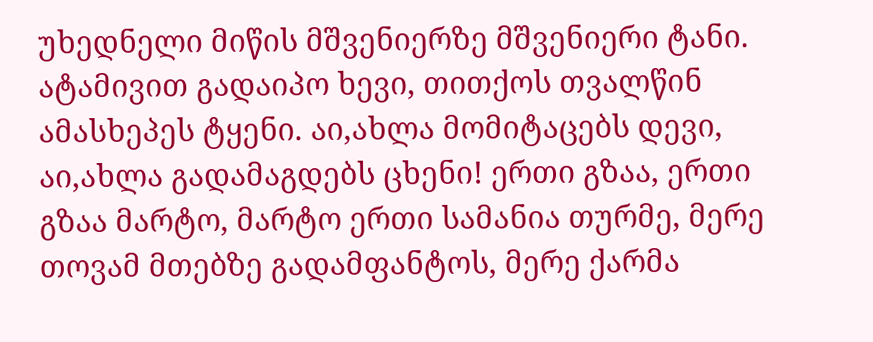უხედნელი მიწის მშვენიერზე მშვენიერი ტანი. ატამივით გადაიპო ხევი, თითქოს თვალწინ ამასხეპეს ტყენი. აი,ახლა მომიტაცებს დევი, აი,ახლა გადამაგდებს ცხენი! ერთი გზაა, ერთი გზაა მარტო, მარტო ერთი სამანია თურმე, მერე თოვამ მთებზე გადამფანტოს, მერე ქარმა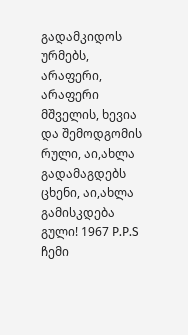გადამკიდოს ურმებს, არაფერი, არაფერი მშველის, ხევია და შემოდგომის რული, აი,ახლა გადამაგდებს ცხენი, აი,ახლა გამისკდება გული! 1967 P.P.S ჩემი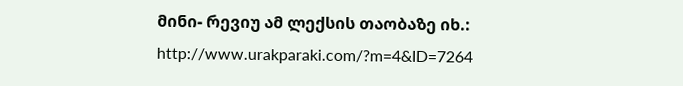მინი- რევიუ ამ ლექსის თაობაზე იხ.: http://www.urakparaki.com/?m=4&ID=7264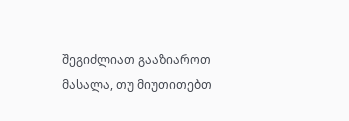შეგიძლიათ გააზიაროთ მასალა, თუ მიუთითებთ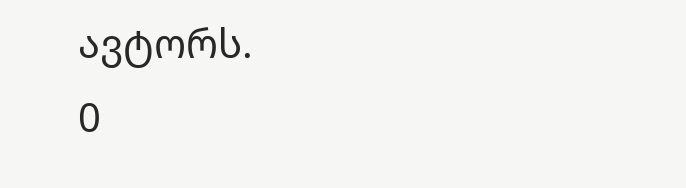ავტორს.
0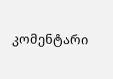კომენტარი